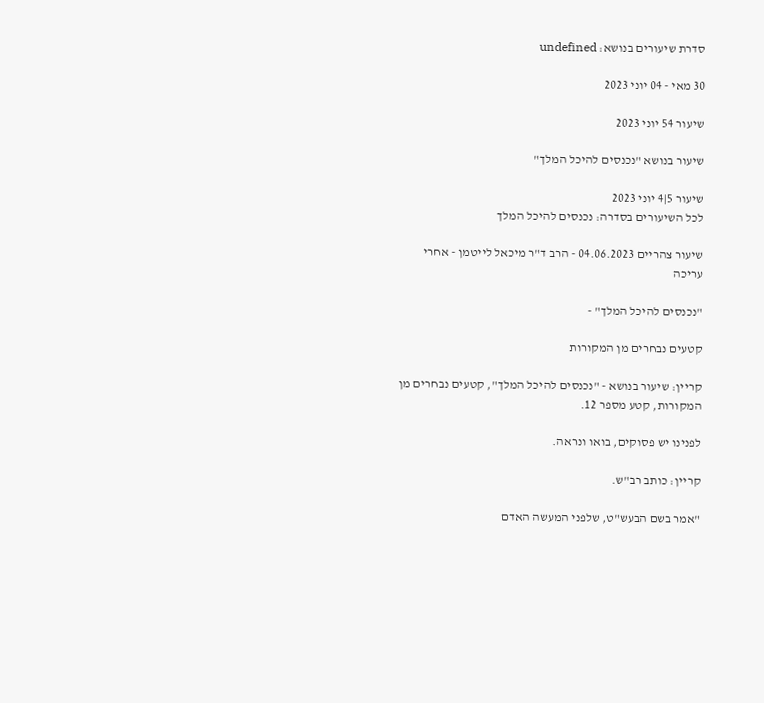סדרת שיעורים בנושא: undefined

30 מאי - 04 יוני 2023

שיעור 54 יוני 2023

שיעור בנושא "נכנסים להיכל המלך"

שיעור 5|4 יוני 2023
לכל השיעורים בסדרה: נכנסים להיכל המלך

שיעור צהריים 04.06.2023 - הרב ד"ר מיכאל לייטמן - אחרי עריכה

"נכנסים להיכל המלך" -

קטעים נבחרים מן המקורות

קריין: שיעור בנושא - "נכנסים להיכל המלך", קטעים נבחרים מן המקורות, קטע מספר 12.

לפנינו יש פסוקים, בואו ונראה.

קריין: כותב רב"ש.

"אמר בשם הבעש"ט, שלפני המעשה האדם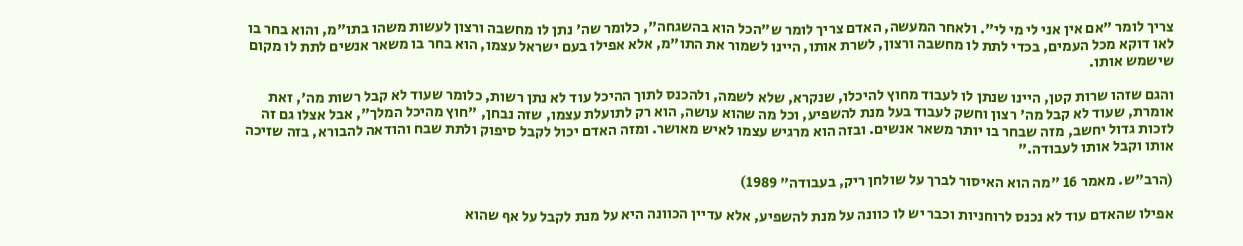צריך לומר "אם אין אני לי מי לי". ולאחר המעשה, האדם צריך לומר ש"הכל הוא בהשגחה", כלומר שה' נתן לו מחשבה ורצון לעשות משהו בתו"מ, והוא בחר בו לאו דוקא מכל העמים, בכדי לתת לו מחשבה ורצון, לשרת אותו, היינו לשמור את התו"מ, אלא אפילו בעם ישראל עצמו, הוא בחר בו משאר אנשים לתת לו מקום שישמש אותו.

והגם שזהו שרות קטן, היינו שנתן לו לעבוד מחוץ להיכלו, שנקרא, שלא לשמה, ולהכנס לתוך ההיכל עוד לא נתן רשות, כלומר שעוד לא קבל רשות מה', זאת אומרת, שעוד לא קבל מה' רצון וחשק לעבוד בעל מנת להשפיע, וכל מה שהוא עושה, הוא רק לתועלת עצמו, שזה נבחן, "חוץ מהיכל המלך", אבל אצלו גם זה לזכות גדול יחשב, מזה שבחר בו יותר משאר אנשים. ובזה הוא מרגיש עצמו לאיש מאושר. ומזה האדם יכול לקבל סיפוק ולתת שבח והודאה להבורא, בזה שזיכה אותו וקבל אותו לעבודה."

(הרב"ש. מאמר 16 "מה הוא האיסור לברך על שולחן ריק, בעבודה" 1989)

אפילו שהאדם עוד לא נכנס לרוחניות וכבר יש לו כוונה על מנת להשפיע, אלא עדיין הכוונה היא על מנת לקבל על אף שהוא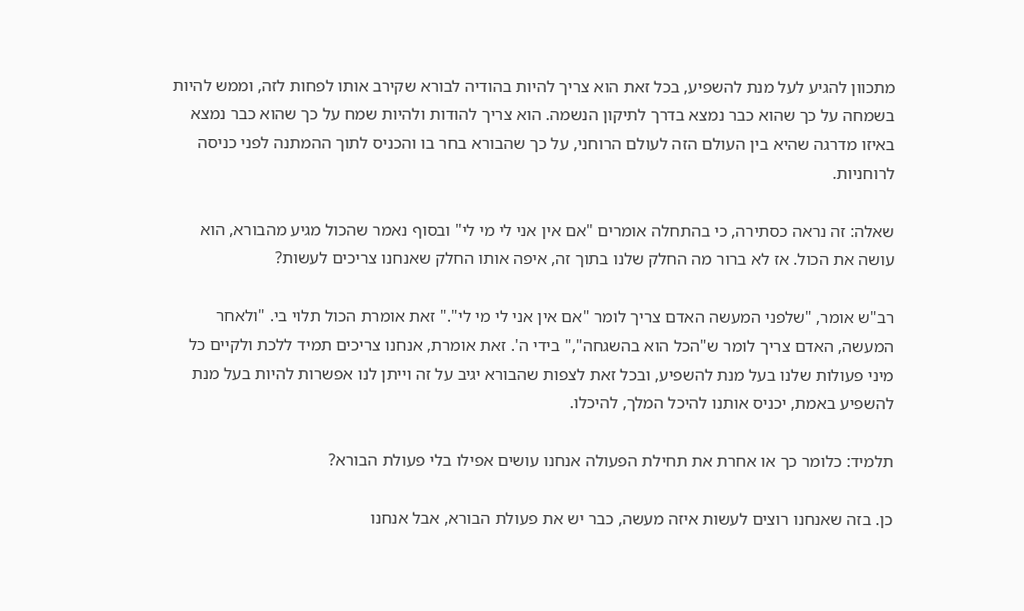מתכוון להגיע לעל מנת להשפיע, בכל זאת הוא צריך להיות בהודיה לבורא שקירב אותו לפחות לזה, וממש להיות בשמחה על כך שהוא כבר נמצא בדרך לתיקון הנשמה. הוא צריך להודות ולהיות שמח על כך שהוא כבר נמצא באיזו מדרגה שהיא בין העולם הזה לעולם הרוחני, על כך שהבורא בחר בו והכניס לתוך ההמתנה לפני כניסה לרוחניות.

שאלה: זה נראה כסתירה, כי בהתחלה אומרים "אם אין אני לי מי לי" ובסוף נאמר שהכול מגיע מהבורא, הוא עושה את הכול. אז לא ברור מה החלק שלנו בתוך זה, איפה אותו החלק שאנחנו צריכים לעשות?

רב"ש אומר, "שלפני המעשה האדם צריך לומר "אם אין אני לי מי לי"." זאת אומרת הכול תלוי בי. "ולאחר המעשה, האדם צריך לומר ש"הכל הוא בהשגחה"," בידי ה'. זאת אומרת, אנחנו צריכים תמיד ללכת ולקיים כל מיני פעולות שלנו בעל מנת להשפיע, ובכל זאת לצפות שהבורא יגיב על זה וייתן לנו אפשרות להיות בעל מנת להשפיע באמת, יכניס אותנו להיכל המלך, להיכלו.

תלמיד: כלומר כך או אחרת את תחילת הפעולה אנחנו עושים אפילו בלי פעולת הבורא?

כן. בזה שאנחנו רוצים לעשות איזה מעשה, כבר יש את פעולת הבורא, אבל אנחנו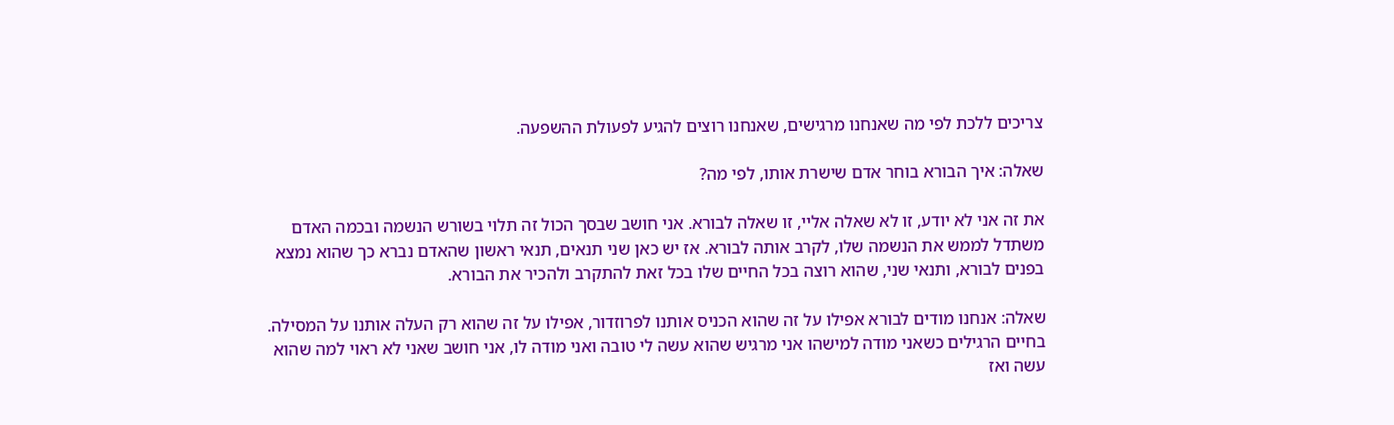צריכים ללכת לפי מה שאנחנו מרגישים, שאנחנו רוצים להגיע לפעולת ההשפעה.

שאלה: איך הבורא בוחר אדם שישרת אותו, לפי מה?

את זה אני לא יודע, זו לא שאלה אליי, זו שאלה לבורא. אני חושב שבסך הכול זה תלוי בשורש הנשמה ובכמה האדם משתדל לממש את הנשמה שלו, לקרב אותה לבורא. אז יש כאן שני תנאים, תנאי ראשון שהאדם נברא כך שהוא נמצא בפנים לבורא, ותנאי שני, שהוא רוצה בכל החיים שלו בכל זאת להתקרב ולהכיר את הבורא.

שאלה: אנחנו מודים לבורא אפילו על זה שהוא הכניס אותנו לפרוזדור, אפילו על זה שהוא רק העלה אותנו על המסילה. בחיים הרגילים כשאני מודה למישהו אני מרגיש שהוא עשה לי טובה ואני מודה לו, אני חושב שאני לא ראוי למה שהוא עשה ואז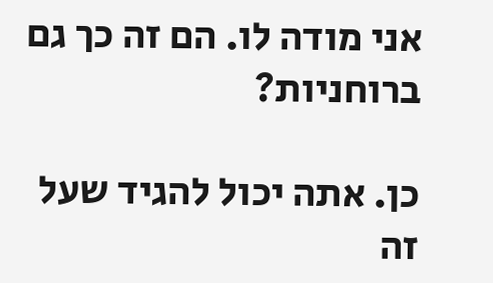אני מודה לו. הם זה כך גם ברוחניות?

כן. אתה יכול להגיד שעל זה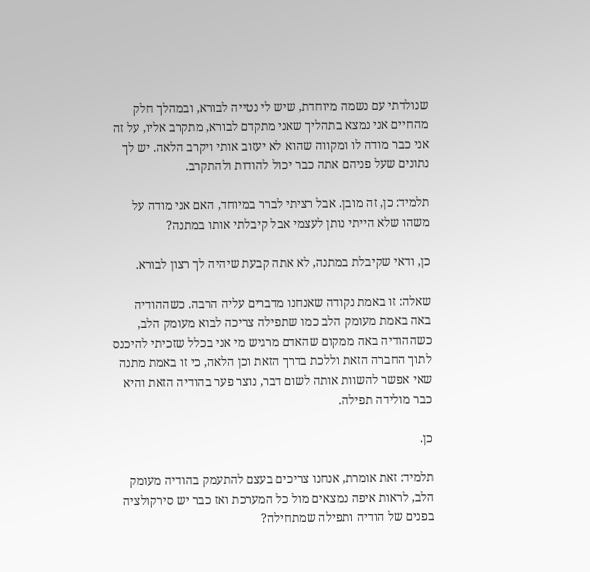שנולדתי עם נשמה מיוחדת, שיש לי נטייה לבורא, ובמהלך חלק מהחיים אני נמצא בתהליך שאני מתקדם לבורא, מתקרב אליו, על זה אני כבר מודה לו ומקווה שהוא לא יעזוב אותי ויקרב הלאה. יש לך נתונים שעל פניהם אתה כבר יכול להודות ולהתקרב.

תלמיד: כן, זה מובן. אבל רציתי לברר במיוחד, האם אני מודה על משהו שלא הייתי נותן לעצמי אבל קיבלתי אותו במתנה?

כן, ודאי שקיבלת במתנה, לא אתה קבעת שיהיה לך רצון לבורא.

שאלה: זו באמת נקודה שאנחנו מדברים עליה הרבה. כשההודיה באה באמת מעומק הלב כמו שתפילה צריכה לבוא מעומק הלב, כשההודיה באה ממקום שהאדם מרגיש מי אני בכלל שזכיתי להיכנס לתוך החברה הזאת וללכת בדרך הזאת וכן הלאה, כי זו באמת מתנה שאי אפשר להשוות אותה לשום דבר, נוצר פער בהודיה הזאת והיא כבר מולידה תפילה.

כן.

תלמיד: זאת אומרת, אנחנו צריכים בעצם להתעמק בהודיה מעומק הלב, לראות איפה נמצאים מול כל המערכת ואז כבר יש סירקולציה בפנים של הודיה ותפילה שמתחילה?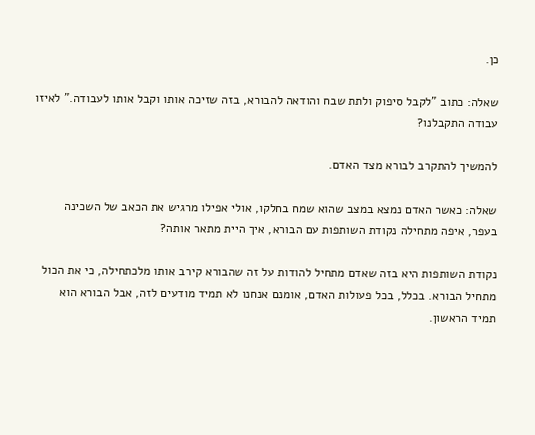כן.

שאלה: כתוב "לקבל סיפוק ולתת שבח והודאה להבורא, בזה שזיכה אותו וקבל אותו לעבודה." לאיזו עבודה התקבלנו?

להמשיך להתקרב לבורא מצד האדם.

שאלה: כאשר האדם נמצא במצב שהוא שמח בחלקו, אולי אפילו מרגיש את הכאב של השכינה בעפר, איפה מתחילה נקודת השותפות עם הבורא, איך היית מתאר אותה?

נקודת השותפות היא בזה שאדם מתחיל להודות על זה שהבורא קירב אותו מלכתחילה, כי את הכול מתחיל הבורא. בכלל, בכל פעולות האדם, אומנם אנחנו לא תמיד מודעים לזה, אבל הבורא הוא תמיד הראשון.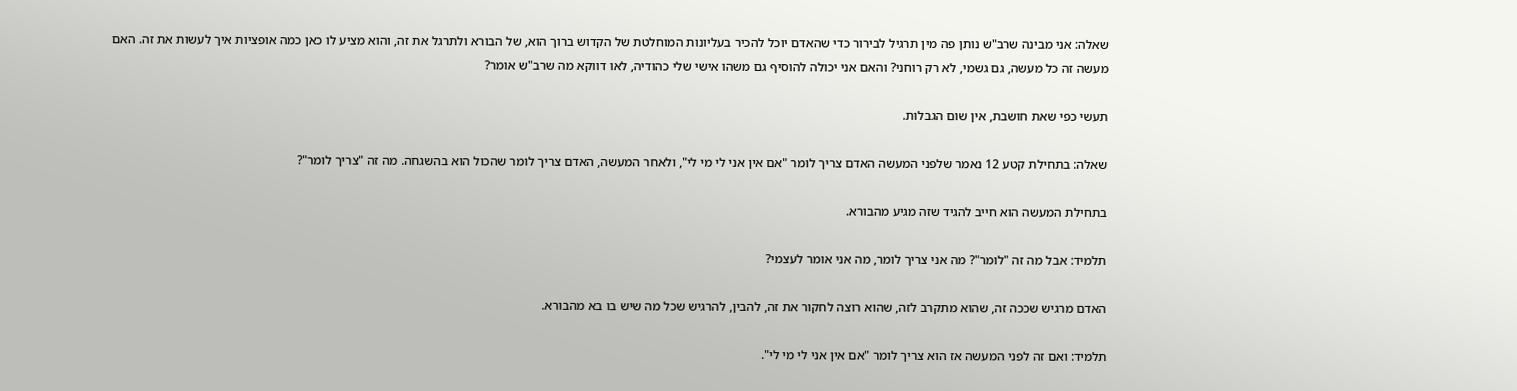שאלה: אני מבינה שרב"ש נותן פה מין תרגיל לבירור כדי שהאדם יוכל להכיר בעליונות המוחלטת של הקדוש ברוך הוא, של הבורא ולתרגל את זה, והוא מציע לו כאן כמה אופציות איך לעשות את זה. האם מעשה זה כל מעשה, גם גשמי, לא רק רוחני? והאם אני יכולה להוסיף גם משהו אישי שלי כהודיה, לאו דווקא מה שרב"ש אומר?

תעשי כפי שאת חושבת, אין שום הגבלות.

שאלה: בתחילת קטע 12 נאמר שלפני המעשה האדם צריך לומר "אם אין אני לי מי לי", ולאחר המעשה, האדם צריך לומר שהכול הוא בהשגחה. מה זה "צריך לומר"?

בתחילת המעשה הוא חייב להגיד שזה מגיע מהבורא.

תלמיד: אבל מה זה "לומר"? מה אני צריך לומר, מה אני אומר לעצמי?

האדם מרגיש שככה זה, שהוא מתקרב לזה, שהוא רוצה לחקור את זה, להבין, להרגיש שכל מה שיש בו בא מהבורא.

תלמיד: ואם זה לפני המעשה אז הוא צריך לומר "אם אין אני לי מי לי".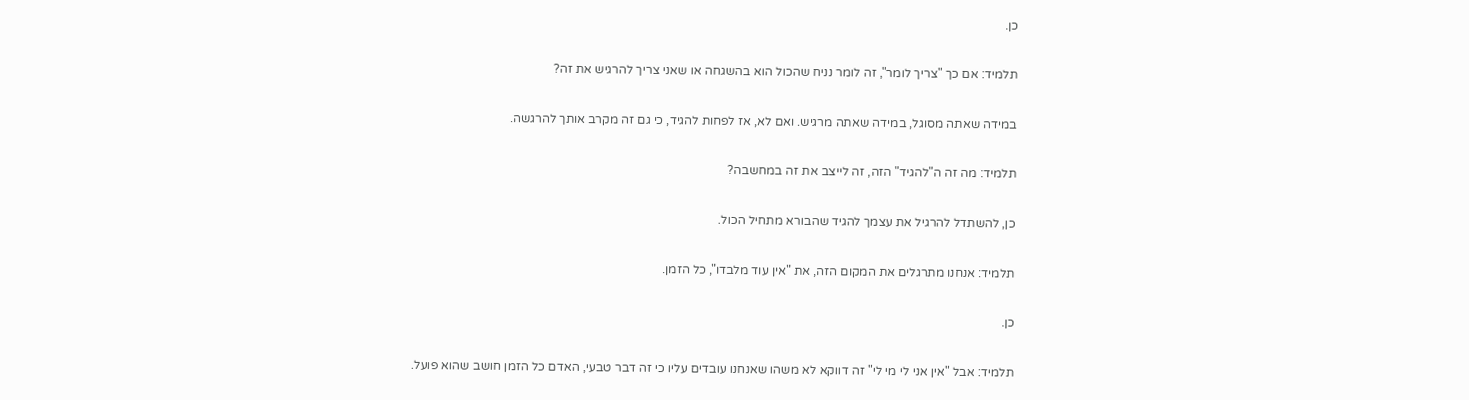כן.

תלמיד: אם כך "צריך לומר", זה לומר נניח שהכול הוא בהשגחה או שאני צריך להרגיש את זה?

במידה שאתה מסוגל, במידה שאתה מרגיש. ואם לא, אז לפחות להגיד, כי גם זה מקרב אותך להרגשה.

תלמיד: מה זה ה"להגיד" הזה, זה לייצב את זה במחשבה?

כן, להשתדל להרגיל את עצמך להגיד שהבורא מתחיל הכול.

תלמיד: אנחנו מתרגלים את המקום הזה, את "אין עוד מלבדו", כל הזמן.

כן.

תלמיד: אבל "אין אני לי מי לי" זה דווקא לא משהו שאנחנו עובדים עליו כי זה דבר טבעי, האדם כל הזמן חושב שהוא פועל.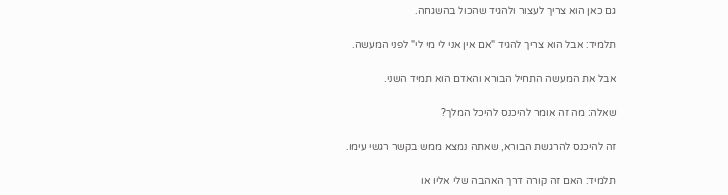גם כאן הוא צריך לעצור ולהגיד שהכול בהשגחה.

תלמיד: אבל הוא צריך להגיד "אם אין אני לי מי לי" לפני המעשה.

אבל את המעשה התחיל הבורא והאדם הוא תמיד השני.

שאלה: מה זה אומר להיכנס להיכל המלך?

זה להיכנס להרגשת הבורא, שאתה נמצא ממש בקשר רגשי עימו.

תלמיד: האם זה קורה דרך האהבה שלי אליו או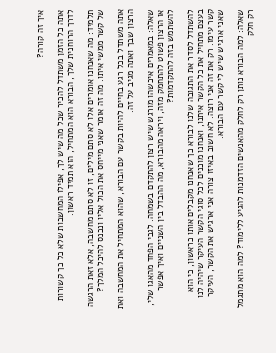איך זה קורה?

אתה כל הזמן משתדל להכיר שכל מה שיש לך, אפילו המחשבות שלא כל כך קשורות לדרך הרוחנית שלך, הבורא הוא המתחיל, הוא תמיד ראשון.

תלמיד: מה שאנחנו אומרים אלו לא סתם מילים, זו לא סתם מחשבה, אלא זאת הרגשה של קשר ממשי איתו. מה זה אומר שאני מייחס את הכול אליו ונכנס להיכל המלך?

אתה משתדל בכל רגע בחיים להיות בקשר עם הבורא, שהוא המתחיל את המחשבה ואת הרצון שבך ואתה מגיב על זה.

שאלה: במאמרים איכשהו מורגש שיש רצון להתקדם בשמחה. לגבי הפחד מהאגו שלי, או הרצון פשוט להתחמק מזה, ויראה מהבורא, מה ההבדל בין השניים ואיך אפשר להשתמש בזה להתקדמות?

להשתדל לסדר את התגובה שלנו לבורא כך שאנחנו מקבלים אותו כראשון, כי הוא בעצם מתחיל את כל הקשר איתנו, ואנחנו מוכנים לכל סוגי הקשר העיקר שיהיה לנו קשר עימו. רק את זה אני רוצה. לא חשוב באיזו צורה אני ארגיש את הקשר, העיקר שאני ארגיש שיש לי קשר עם הבורא.

שאלה: למה הבורא נותן רק לחלק מהאנשים הזדמנות להגיע ללימוד? למה הוא מתגמל רק חלק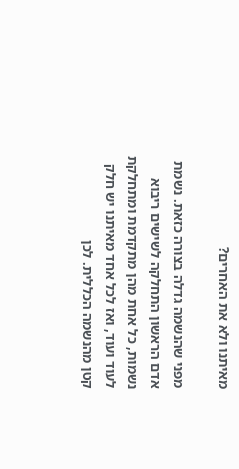מאיתנו ולא את האחרים?

מפני שהנשמה גדלה בצורה כזאת. נשמת אדם הראשון התחלקה לשישים ריבוא נשמות, כל אחת מהן מתקדמת ומתחלקת לעוד ועוד, ואז לכל אחד מאיתנו יש חלק קטן מהנשמה הכללית. לכן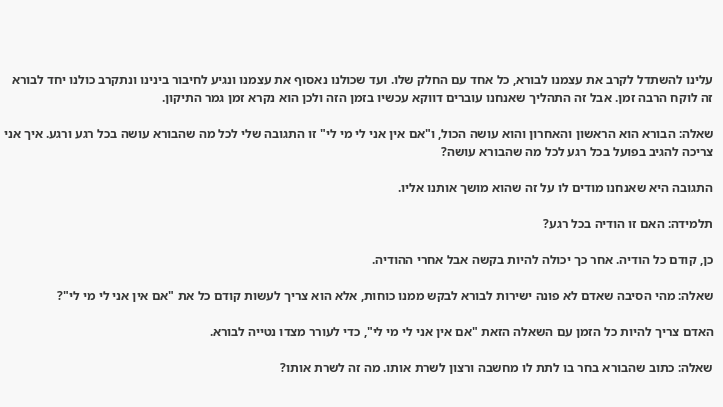עלינו להשתדל לקרב את עצמנו לבורא, כל אחד עם החלק שלו. ועד שכולנו נאסוף את עצמנו ונגיע לחיבור בינינו ונתקרב כולנו יחד לבורא זה לוקח הרבה זמן. אבל זה התהליך שאנחנו עוברים דווקא עכשיו בזמן הזה ולכן הוא נקרא זמן גמר התיקון.

שאלה: הבורא הוא הראשון והאחרון והוא עושה הכול, ו"אם אין אני לי מי לי" זו התגובה שלי לכל מה שהבורא עושה בכל רגע ורגע. איך אני צריכה להגיב בפועל בכל רגע לכל מה שהבורא עושה?

התגובה היא שאנחנו מודים לו על זה שהוא מושך אותנו אליו.

תלמידה: האם זו הודיה בכל רגע?

כן, קודם כל הודיה. אחר כך יכולה להיות בקשה אבל אחרי ההודיה.

שאלה: מהי הסיבה שאדם לא פונה ישירות לבורא לבקש ממנו כוחות, אלא הוא צריך לעשות קודם כל את "אם אין אני לי מי לי"?

האדם צריך להיות כל הזמן עם השאלה הזאת "אם אין אני לי מי לי", כדי לעורר מצדו נטייה לבורא.

שאלה: כתוב שהבורא בחר בו לתת לו מחשבה ורצון לשרת אותו. מה זה לשרת אותו?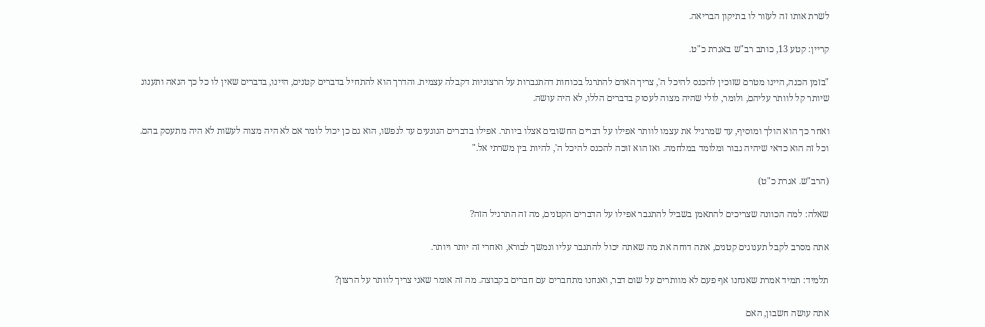לשרת אותו זה לעזור לו בתיקון הבריאה.

קריין: קטע 13, כותב רב"ש באגרת כ"ט.

"בזמן הכנה, היינו מטרם שזוכין להכנס להיכל ה', צריך האדם להתרגל בכוחות דהתגברות על הרצוניות דקבלה עצמית. והדרך הוא להתחיל בדברים קטנים, היינו, בדברים שאין לו כל כך הנאה ותענוג שיותר קל לוותר עליהם, ולומר, לולי שהיה מצוה לעסוק בדברים הללו, לא היה עושה.

ואחר כך הוא הולך ומוסיף, עד שמרגיל את עצמו לוותר אפילו על דברים החשובים אצלו ביותר. אפילו בדברים הנוגעים עד לנפשו, הוא גם כן יכול לומר אם לא היה מצוה לעשות לא היה מתעסק בהם. וכל זה הוא כדאי שיהיה גבור ומלומד במלחמה. ואז הוא זוכה להכנס להיכל ה', להיות בין משרתי אל."

(הרב"ש. אגרת כ"ט)

שאלה: למה הכוונה שצריכים להתאמן בשביל להתגבר אפילו על הדברים הקטנים, מה זה התרגיל הזה?

אתה מסרב לקבל תענוגים קטנים, אתה דוחה את מה שאתה יכול להתגבר עליו ונמשך לבורא, ואחרי זה יותר ויותר.

תלמיד: תמיד אמרת שאנחנו אף פעם לא מוותרים על שום דבר, ואנחנו מתחברים עם חברים בקבוצה. מה זה אומר שאני צריך לוותר על הרצון?

אתה עושה חשבון, האם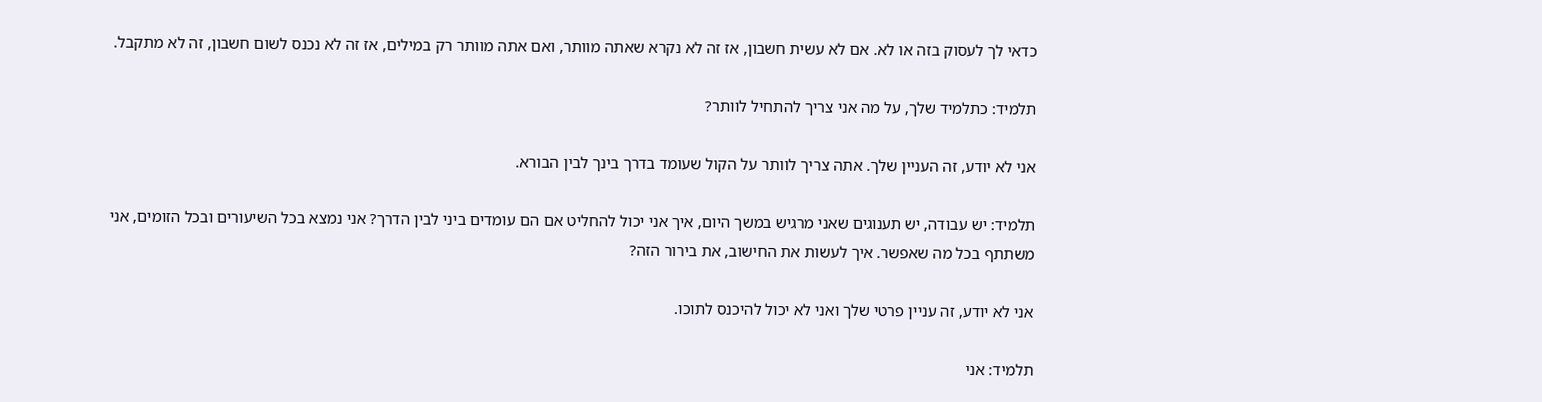כדאי לך לעסוק בזה או לא. אם לא עשית חשבון, אז זה לא נקרא שאתה מוותר, ואם אתה מוותר רק במילים, אז זה לא נכנס לשום חשבון, זה לא מתקבל.

תלמיד: כתלמיד שלך, על מה אני צריך להתחיל לוותר?

אני לא יודע, זה העניין שלך. אתה צריך לוותר על הקול שעומד בדרך בינך לבין הבורא.

תלמיד: יש עבודה, יש תענוגים שאני מרגיש במשך היום, איך אני יכול להחליט אם הם עומדים ביני לבין הדרך? אני נמצא בכל השיעורים ובכל הזומים, אני משתתף בכל מה שאפשר. איך לעשות את החישוב, את בירור הזה?

אני לא יודע, זה עניין פרטי שלך ואני לא יכול להיכנס לתוכו.

תלמיד: אני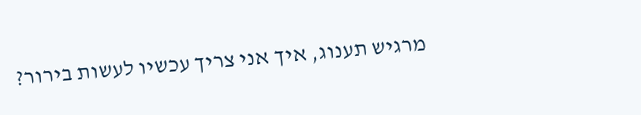מרגיש תענוג, איך אני צריך עכשיו לעשות בירור?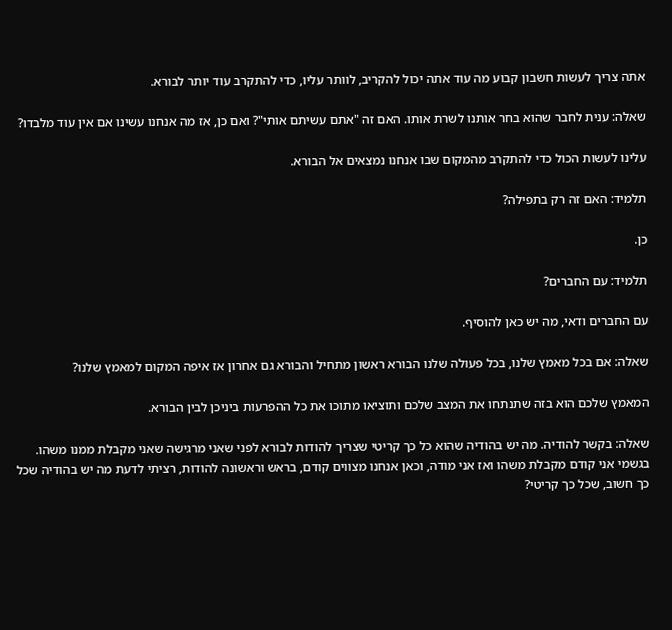אתה צריך לעשות חשבון קבוע מה עוד אתה יכול להקריב, לוותר עליו, כדי להתקרב עוד יותר לבורא.

שאלה: ענית לחבר שהוא בחר אותנו לשרת אותו. האם זה "אתם עשיתם אותי"? ואם כן, אז מה אנחנו עשינו אם אין עוד מלבדו?

עלינו לעשות הכול כדי להתקרב מהמקום שבו אנחנו נמצאים אל הבורא.

תלמיד: האם זה רק בתפילה?

כן.

תלמיד: עם החברים?

עם החברים ודאי, מה יש כאן להוסיף.

שאלה: אם בכל מאמץ שלנו, בכל פעולה שלנו הבורא ראשון מתחיל והבורא גם אחרון אז איפה המקום למאמץ שלנו?

המאמץ שלכם הוא בזה שתנתחו את המצב שלכם ותוציאו מתוכו את כל ההפרעות ביניכן לבין הבורא.

שאלה: בקשר להודיה. מה יש בהודיה שהוא כל כך קריטי שצריך להודות לבורא לפני שאני מרגישה שאני מקבלת ממנו משהו. בגשמי אני קודם מקבלת משהו ואז אני מודה, וכאן אנחנו מצווים קודם, בראש וראשונה להודות, רציתי לדעת מה יש בהודיה שכל כך חשוב, שכל כך קריטי?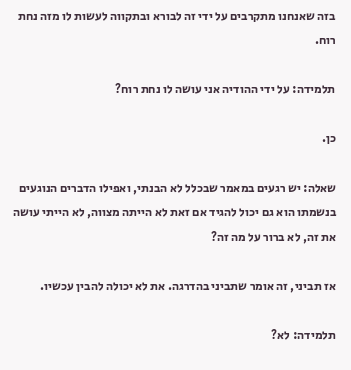בזה שאנחנו מתקרבים על ידי זה לבורא ובתקווה לעשות לו מזה נחת רוח.

תלמידה: על ידי ההודיה אני עושה לו נחת רוח?

כן.

שאלה: יש רגעים במאמר שבכלל לא הבנתי, ואפילו הדברים הנוגעים בנשמתו הוא גם יכול להגיד אם זאת לא הייתה מצווה, לא הייתי עושה את זה, לא ברור על מה זה?

אז תביני, זה אומר שתביני בהדרגה. את לא יכולה להבין עכשיו.

תלמידה: לא?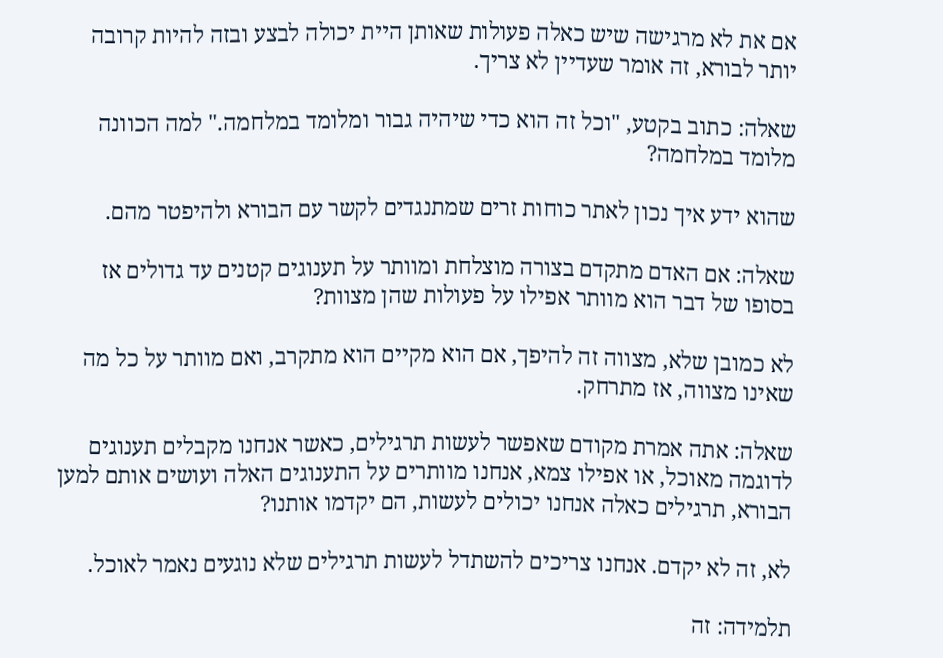אם את לא מרגישה שיש כאלה פעולות שאותן היית יכולה לבצע ובזה להיות קרובה יותר לבורא, זה אומר שעדיין לא צריך.

שאלה: כתוב בקטע, "וכל זה הוא כדי שיהיה גבור ומלומד במלחמה." למה הכוונה מלומד במלחמה?

שהוא ידע איך נכון לאתר כוחות זרים שמתנגדים לקשר עם הבורא ולהיפטר מהם.

שאלה: אם האדם מתקדם בצורה מוצלחת ומוותר על תענוגים קטנים עד גדולים אז בסופו של דבר הוא מוותר אפילו על פעולות שהן מצוות?

לא כמובן שלא, מצווה זה להיפך, אם הוא מקיים הוא מתקרב, ואם מוותר על כל מה שאינו מצווה, אז מתרחק.

שאלה: אתה אמרת מקודם שאפשר לעשות תרגילים, כאשר אנחנו מקבלים תענוגים לדוגמה מאוכל, או אפילו צמא, אנחנו מוותרים על התענוגים האלה ועושים אותם למען הבורא, תרגילים כאלה אנחנו יכולים לעשות, הם יקדמו אותנו?

לא, זה לא יקדם. אנחנו צריכים להשתדל לעשות תרגילים שלא נוגעים נאמר לאוכל.

תלמידה: זה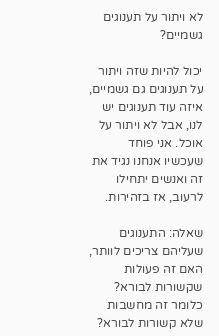לא ויתור על תענוגים גשמיים?

יכול להיות שזה ויתור על תענוגים גם גשמיים, איזה עוד תענוגים יש לנו, אבל לא ויתור על אוכל. אני פוחד שעכשיו אנחנו נגיד את זה ואנשים יתחילו לרעוב, אז בזהירות.

שאלה: התענוגים שעליהם צריכים לוותר, האם זה פעולות שקשורות לבורא? כלומר זה מחשבות שלא קשורות לבורא?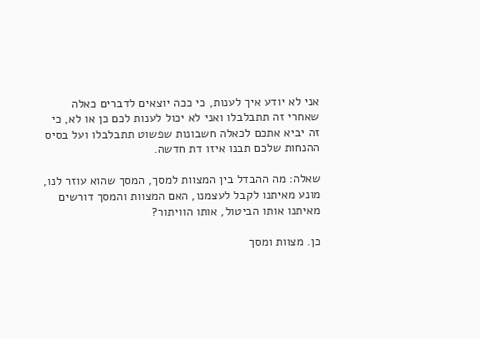אני לא יודע איך לענות, כי ככה יוצאים לדברים כאלה שאחרי זה תתבלבלו ואני לא יכול לענות לכם כן או לא, כי זה יביא אתכם לכאלה חשבונות שפשוט תתבלבלו ועל בסיס ההנחות שלכם תבנו איזו דת חדשה.

שאלה: מה ההבדל בין המצוות למסך, המסך שהוא עוזר לנו, מונע מאיתנו לקבל לעצמנו, האם המצוות והמסך דורשים מאיתנו אותו הביטול, אותו הוויתור?

כן. מצוות ומסך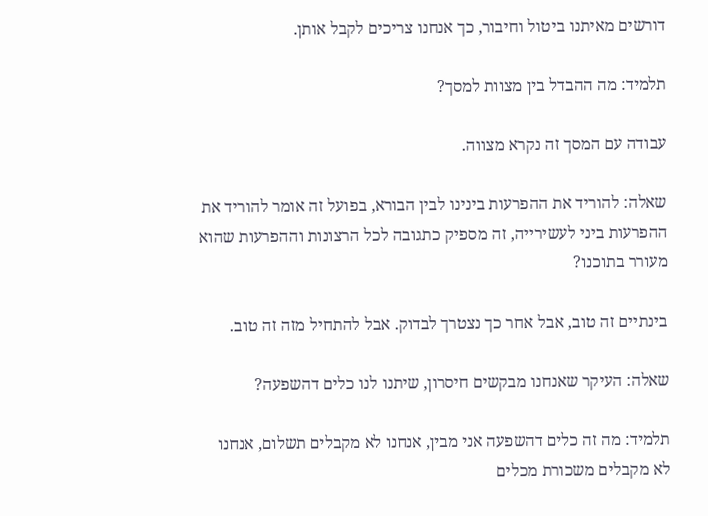דורשים מאיתנו ביטול וחיבור, כך אנחנו צריכים לקבל אותן.

תלמיד: מה ההבדל בין מצוות למסך?

עבודה עם המסך זה נקרא מצווה.

שאלה: להוריד את ההפרעות בינינו לבין הבורא, בפועל זה אומר להוריד את ההפרעות ביני לעשירייה, זה מספיק כתגובה לכל הרצונות וההפרעות שהוא מעורר בתוכנו?

בינתיים זה טוב, אבל אחר כך נצטרך לבדוק. אבל להתחיל מזה זה טוב.

שאלה: העיקר שאנחנו מבקשים חיסרון, שיתנו לנו כלים דהשפעה?

תלמיד: מה זה כלים דהשפעה אני מבין, אנחנו לא מקבלים תשלום, אנחנו לא מקבלים משכורת מכלים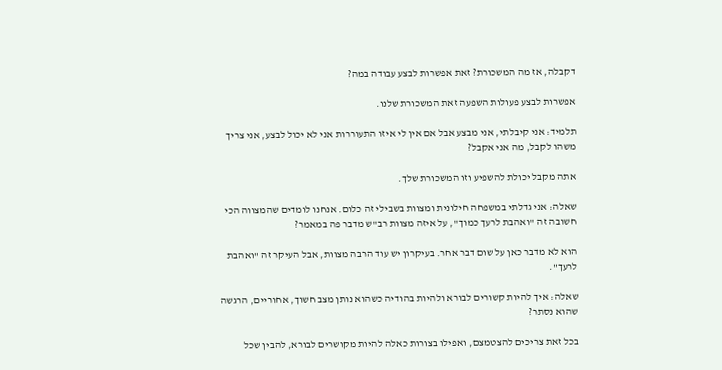דקבלה, אז מה המשכורת? זאת אפשרות לבצע עבודה במה?

אפשרות לבצע פעולות השפעה זאת המשכורת שלנו.

תלמיד: אני קיבלתי, אני מבצע אבל אם אין לי איזו התעוררות אני לא יכול לבצע, אני צריך משהו לקבל, מה אני אקבל?

אתה מקבל יכולת להשפיע וזו המשכורת שלך.

שאלה: אני גדלתי במשפחה חילונית ומצוות בשבילי זה כלום. אנחנו לומדים שהמצווה הכי חשובה זה "ואהבת לרעך כמוך", על איזה מצוות רב"ש מדבר פה במאמר?

הוא לא מדבר כאן על שום דבר אחר. בעיקרון יש עוד הרבה מצוות, אבל העיקר זה "ואהבת לרעך".

שאלה: איך להיות קשורים לבורא ולהיות בהודיה כשהוא נותן מצב חשוך, אחוריים, הרגשה שהוא נסתר?

בכל זאת צריכים להצטמצם, ואפילו בצורות כאלה להיות מקושרים לבורא, להבין שכל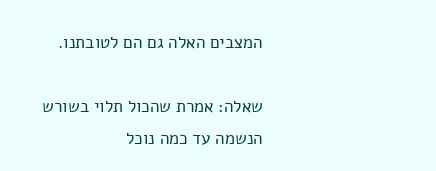המצבים האלה גם הם לטובתנו.

שאלה: אמרת שהכול תלוי בשורש הנשמה עד כמה נוכל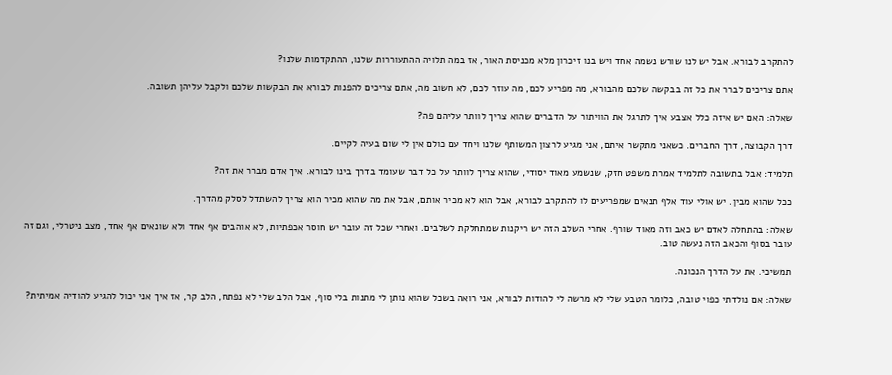להתקרב לבורא. אבל יש לנו שורש נשמה אחד ויש בנו זיכרון מלא מכניסת האור, אז במה תלויה ההתעוררות שלנו, ההתקדמות שלנו?

אתם צריכים לברר את כל זה בבקשה שלכם מהבורא, מה מפריע לכם, מה עוזר לכם, לא חשוב מה, אתם צריכים להפנות לבורא את הבקשות שלכם ולקבל עליהן תשובה.

שאלה: האם יש איזה כלל אצבע איך לתרגל את הוויתור על הדברים שהוא צריך לוותר עליהם פה?

דרך הקבוצה, דרך החברים. כשאני מתקשר איתם, אני מגיע לרצון המשותף שלנו ויחד עם כולם אין לי שום בעיה לקיים.

תלמיד: אבל בתשובה לתלמיד אמרת משפט חזק, שנשמע מאוד יסודי, שהוא צריך לוותר על כל דבר שעומד בדרך בינו לבורא. איך אדם מברר את זה?

ככל שהוא מבין. יש אולי עוד אלף תנאים שמפריעים לו להתקרב לבורא, אבל הוא לא מכיר אותם, אבל את מה שהוא מכיר הוא צריך להשתדל לסלק מהדרך.

שאלה: בהתחלה לאדם יש כאב וזה מאוד שורף. אחרי השלב הזה יש ריקנות שמתחלקת לשלבים. ואחרי שכל זה עובר יש חוסר אכפתיות, לא אוהבים אף אחד ולא שונאים אף אחד, מצב ניטרלי, וגם זה עובר בסוף והכאב הזה נעשה טוב.

תמשיכי. את על הדרך הנכונה.

שאלה: אם נולדתי כפוי טובה, כלומר הטבע שלי לא מרשה לי להודות לבורא, אני רואה בשכל שהוא נותן לי מתנות בלי סוף, אבל הלב שלי לא נפתח, הלב קר, אז איך אני יכול להגיע להודיה אמיתית?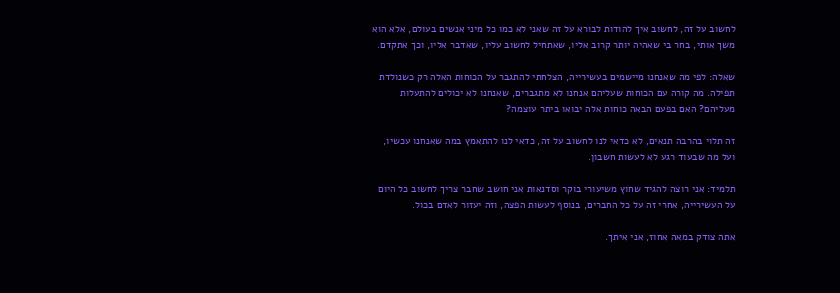לחשוב על זה, לחשוב איך להודות לבורא על זה שאני לא כמו כל מיני אנשים בעולם, אלא הוא משך אותי, בחר בי שאהיה יותר קרוב אליו, שאתחיל לחשוב עליו, שאדבר אליו, וכך אתקדם.

שאלה: לפי מה שאנחנו מיישמים בעשירייה, הצלחתי להתגבר על הכוחות האלה רק כשנולדת תפילה. מה קורה עם הכוחות שעליהם אנחנו לא מתגברים, שאנחנו לא יכולים להתעלות מעליהם? האם בפעם הבאה כוחות אלה יבואו ביתר עוצמה?

זה תלוי בהרבה תנאים, לא כדאי לנו לחשוב על זה, כדאי לנו להתאמץ במה שאנחנו עכשיו, ועל מה שבעוד רגע לא לעשות חשבון.

תלמיד: אני רוצה להגיד שחוץ משיעורי בוקר וסדנאות אני חושב שחבר צריך לחשוב כל היום על העשירייה, אחרי זה על כל החברים, בנוסף לעשות הפצה, וזה יעזור לאדם בכול.

אתה צודק במאה אחוז, אני איתך.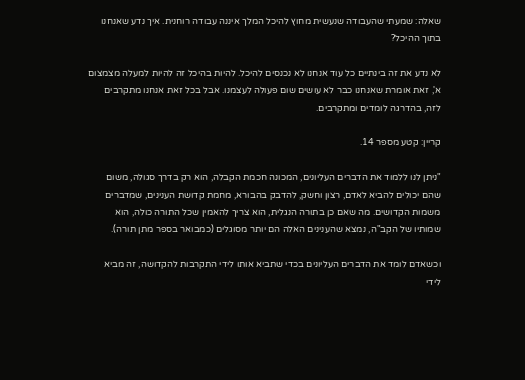שאלה: שמעתי שהעבודה שנעשית מחוץ להיכל המלך איננה עבודה רוחנית. איך נדע שאנחנו בתוך ההיכל?

לא נדע את זה בינתיים כל עוד אנחנו לא נכנסים להיכל. להיות בהיכל זה להיות למעלה מצמצום א', זאת אומרת שאנחנו כבר לא עושים שום פעולה לעצמנו. אבל בכל זאת אנחנו מתקרבים לזה, בהדרגה לומדים ומתקרבים.

קריין: קטע מספר 14.

"ניתן לנו ללמוד את הדברים העליונים, המכונה חכמת הקבלה, הוא רק בדרך סגולה, משום שהם יכולים להביא לאדם, רצון וחשק, להדבק בהבורא, מחמת קדושת הענינים, שמדברים משמות הקדושים. מה שאם כן בתורה הנגלית, הוא צריך להאמין שכל התורה כולה, הוא שמותיו של הקב"ה, נמצא שהענינים האלה הם יותר מסוגלים (כמבואר בספר מתן תורה).

וכשאדם לומד את הדברים העליונים בכדי שתביא אותו לידי התקרבות להקדושה, זה מביא לידי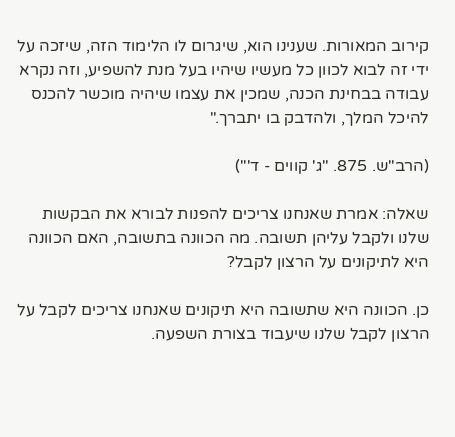קירוב המאורות. שענינו הוא, שיגרום לו הלימוד הזה, שיזכה על ידי זה לבוא לכוון כל מעשיו שיהיו בעל מנת להשפיע, וזה נקרא עבודה בבחינת הכנה, שמכין את עצמו שיהיה מוכשר להכנס להיכל המלך, ולהדבק בו יתברך."

(הרב"ש. 875. "ג' קווים - ד'")

שאלה: אמרת שאנחנו צריכים להפנות לבורא את הבקשות שלנו ולקבל עליהן תשובה. מה הכוונה בתשובה, האם הכוונה היא לתיקונים על הרצון לקבל?

כן. הכוונה היא שתשובה היא תיקונים שאנחנו צריכים לקבל על הרצון לקבל שלנו שיעבוד בצורת השפעה.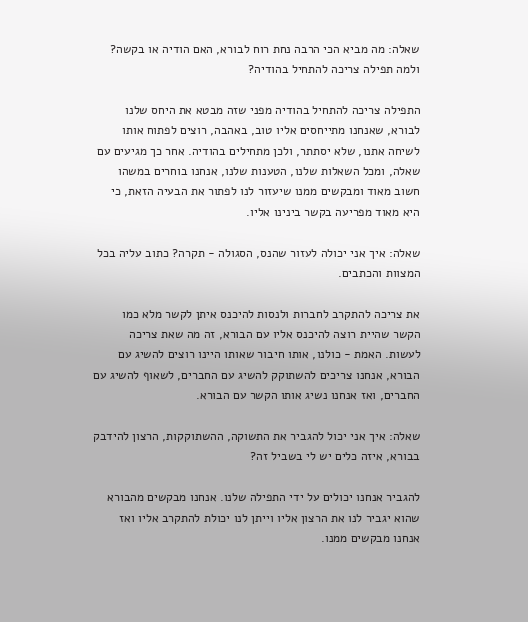שאלה: מה מביא הכי הרבה נחת רוח לבורא, האם הודיה או בקשה? ולמה תפילה צריכה להתחיל בהודיה?

התפילה צריכה להתחיל בהודיה מפני שזה מבטא את היחס שלנו לבורא, שאנחנו מתייחסים אליו טוב, באהבה, רוצים לפתוח אותו לשיחה אתנו, שלא יסתתר, ולכן מתחילים בהודיה. אחר כך מגיעים עם שאלה, ומכל השאלות שלנו, הטענות שלנו, אנחנו בוחרים במשהו חשוב מאוד ומבקשים ממנו שיעזור לנו לפתור את הבעיה הזאת, כי היא מאוד מפריעה בקשר בינינו אליו.

שאלה: איך אני יכולה לעזור שהנס, הסגולה - תקרה? כתוב עליה בכל המצוות והכתבים.

את צריכה להתקרב לחברות ולנסות להיכנס איתן לקשר מלא כמו הקשר שהיית רוצה להיכנס אליו עם הבורא, זה מה שאת צריכה לעשות. האמת - כולנו, אותו חיבור שאותו היינו רוצים להשיג עם הבורא, אנחנו צריכים להשתוקק להשיג עם החברים, לשאוף להשיג עם החברים, ואז אנחנו נשיג אותו הקשר עם הבורא.

שאלה: איך אני יכול להגביר את התשוקה, ההשתוקקות, הרצון להידבק בבורא, איזה כלים יש לי בשביל זה?

להגביר אנחנו יכולים על ידי התפילה שלנו. אנחנו מבקשים מהבורא שהוא יגביר לנו את הרצון אליו וייתן לנו יכולת להתקרב אליו ואז אנחנו מבקשים ממנו.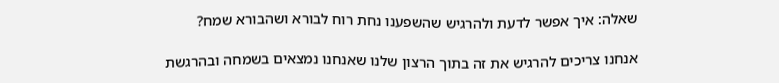שאלה: איך אפשר לדעת ולהרגיש שהשפענו נחת רוח לבורא ושהבורא שמח?

אנחנו צריכים להרגיש את זה בתוך הרצון שלנו שאנחנו נמצאים בשמחה ובהרגשת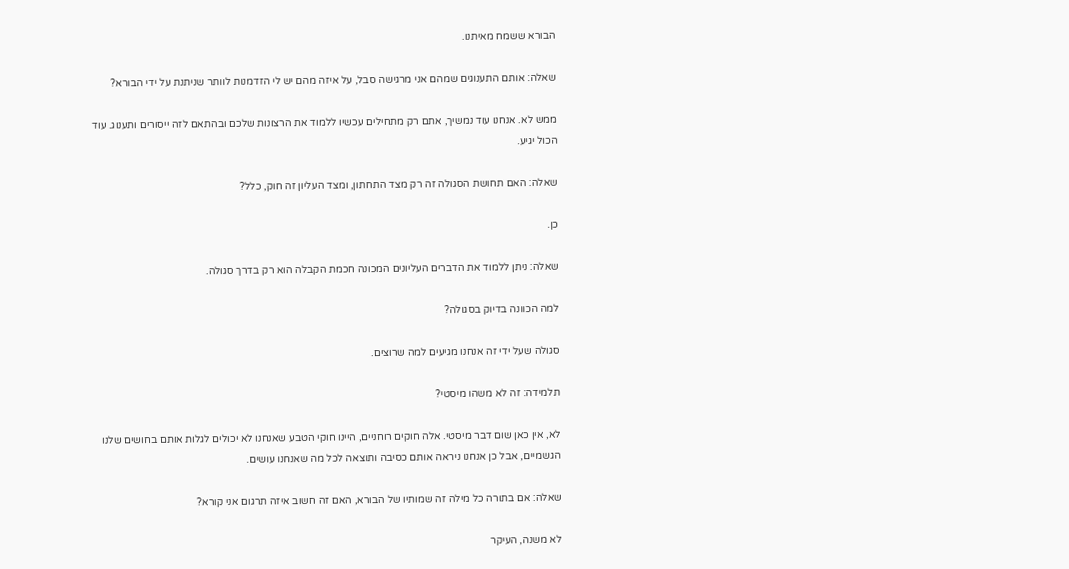הבורא ששמח מאיתנו.

שאלה: אותם התענוגים שמהם אני מרגישה סבל, על איזה מהם יש לי הזדמנות לוותר שניתנת על ידי הבורא?

ממש לא. אנחנו עוד נמשיך, אתם רק מתחילים עכשיו ללמוד את הרצונות שלכם ובהתאם לזה ייסורים ותענוג. עוד הכול יגיע.

שאלה: האם תחושת הסגולה זה רק מצד התחתון, ומצד העליון זה חוק, כלל?

כן.

שאלה: ניתן ללמוד את הדברים העליונים המכונה חכמת הקבלה הוא רק בדרך סגולה.

למה הכוונה בדיוק בסגולה?

סגולה שעל ידי זה אנחנו מגיעים למה שרוצים.

תלמידה: זה לא משהו מיסטי?

לא, אין כאן שום דבר מיסטי. אלה חוקים רוחניים, היינו חוקי הטבע שאנחנו לא יכולים לגלות אותם בחושים שלנו הגשמיים, אבל כן אנחנו ניראה אותם כסיבה ותוצאה לכל מה שאנחנו עושים.

שאלה: אם בתורה כל מילה זה שמותיו של הבורא, האם זה חשוב איזה תרגום אני קורא?

לא משנה, העיקר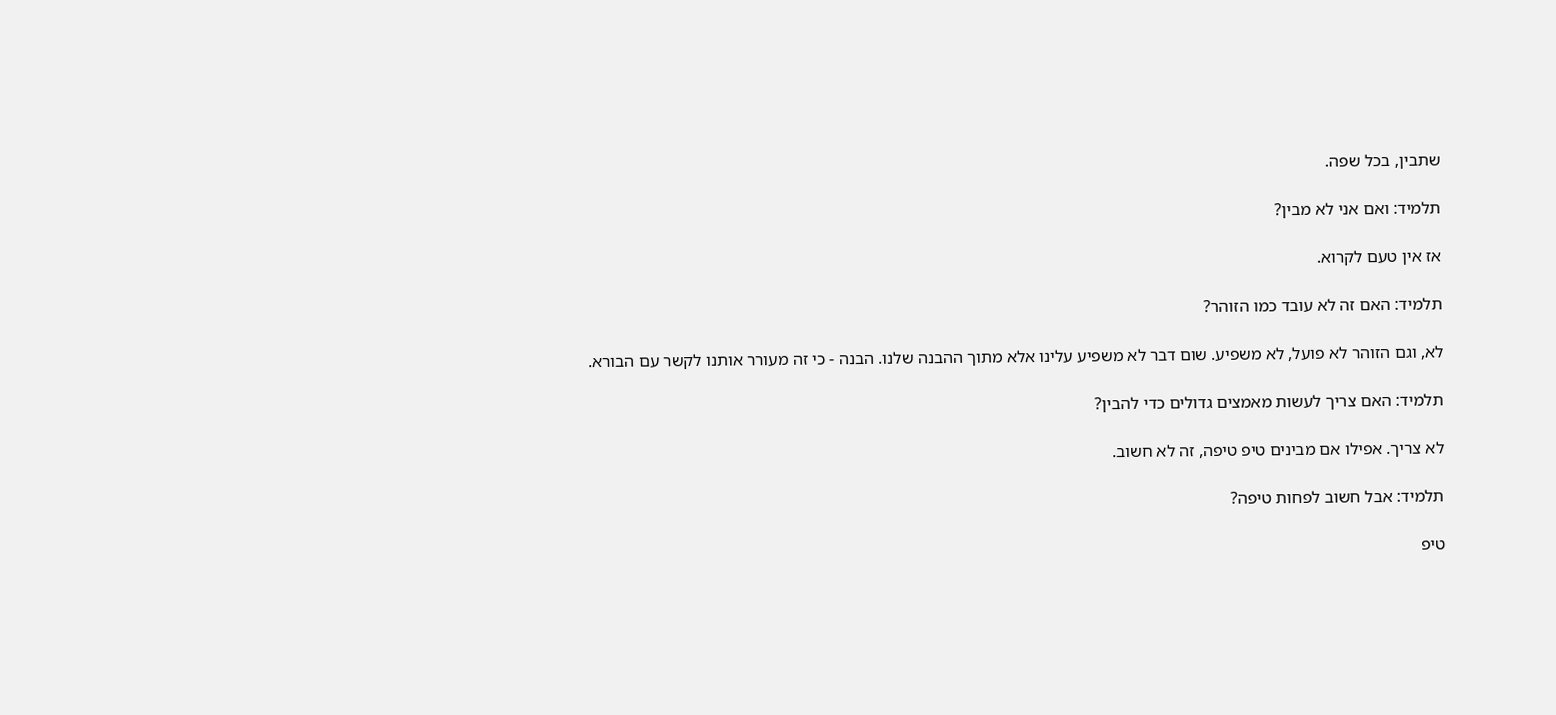שתבין, בכל שפה.

תלמיד: ואם אני לא מבין?

אז אין טעם לקרוא.

תלמיד: האם זה לא עובד כמו הזוהר?

לא, וגם הזוהר לא פועל, לא משפיע. שום דבר לא משפיע עלינו אלא מתוך ההבנה שלנו. הבנה - כי זה מעורר אותנו לקשר עם הבורא.

תלמיד: האם צריך לעשות מאמצים גדולים כדי להבין?

לא צריך. אפילו אם מבינים טיפ טיפה, זה לא חשוב.

תלמיד: אבל חשוב לפחות טיפה?

טיפ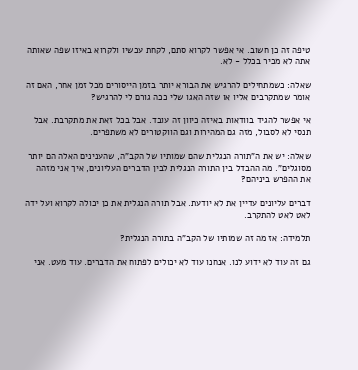טיפה זה כן חשוב. אי אפשר לקרוא סתם, לקחת עכשיו ולקרוא באיזו שפה שאותה אתה לא מכיר בכלל - לא.

שאלה: כשמתחילים להרגיש את הבורא יותר בזמן הייסורים מכל זמן אחר, האם זה אומר שמתקרבים אליו או שזה האגו שלי ככה גורם לי להרגיש?

אי אפשר להגיד בוודאות באיזה כיוון זה עובד. אבל בכל זאת את מתקרבת. אבל תנסי לא לסבול, מזה גם המהירות וגם הווקטורים לא משתפרים.

שאלה: יש את ה"תורה הנגלית שהם שמותיו של הקב"ה, שהענינים האלה הם יותר מסוגלים". מה ההבדל בין התורה הנגלית לבין הדברים העליונים, איך אני מזהה את ההפרש ביניהם?

דברים עליונים עדיין את לא יודעת. אבל תורה הנגלית את כן יכולה לקרוא ועל ידה לאט לאט להתקרב.

תלמידה: אז מה זה שמותיו של הקב"ה בתורה הנגלית?

גם זה עוד לא ידוע לנו. אנחנו עוד לא יכולים לפתוח את הדברים. עוד מעט. אני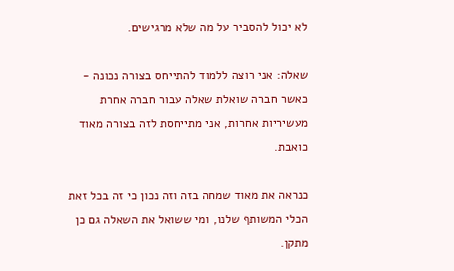לא יכול להסביר על מה שלא מרגישים.

שאלה: אני רוצה ללמוד להתייחס בצורה נכונה - כאשר חברה שואלת שאלה עבור חברה אחרת מעשיריות אחרות, אני מתייחסת לזה בצורה מאוד כואבת.

כנראה את מאוד שמחה בזה וזה נכון כי זה בכל זאת הכלי המשותף שלנו, ומי ששואל את השאלה גם כן מתקן.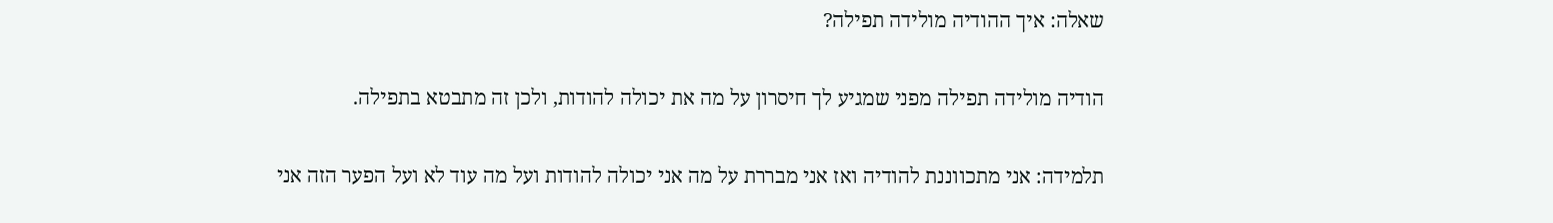שאלה: איך ההודיה מולידה תפילה?

הודיה מולידה תפילה מפני שמגיע לך חיסרון על מה את יכולה להודות, ולכן זה מתבטא בתפילה.

תלמידה: אני מתכווננת להודיה ואז אני מבררת על מה אני יכולה להודות ועל מה עוד לא ועל הפער הזה אני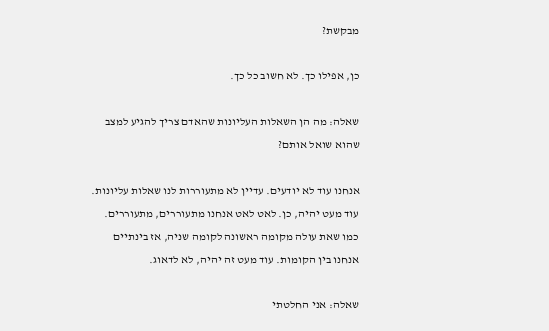מבקשת?

כן, אפילו כך. לא חשוב כל כך.

שאלה: מה הן השאלות העליונות שהאדם צריך להגיע למצב שהוא שואל אותם?

אנחנו עוד לא יודעים. עדיין לא מתעוררות לנו שאלות עליונות. עוד מעט יהיה, כן. לאט לאט אנחנו מתעוררים, מתעוררים. כמו שאת עולה מקומה ראשונה לקומה שניה, אז בינתיים אנחנו בין הקומות. עוד מעט זה יהיה, לא לדאוג.

שאלה: אני החלטתי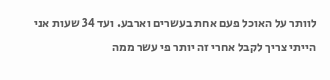לוותר על האוכל פעם אחת בעשרים וארבע. ועד 34 שעות אני הייתי צריך לקבל אחרי זה יותר פי עשר ממה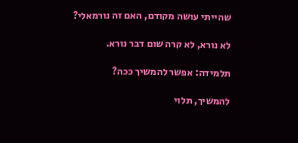שהייתי עושה מקודם, האם זה נורמאלי?

לא נורא, לא קרה שום דבר נורא.

תלמידה: אפשר להמשיך ככה?

להמשיך, תלוי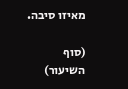מאיזו סיבה.

(סוף השיעור)